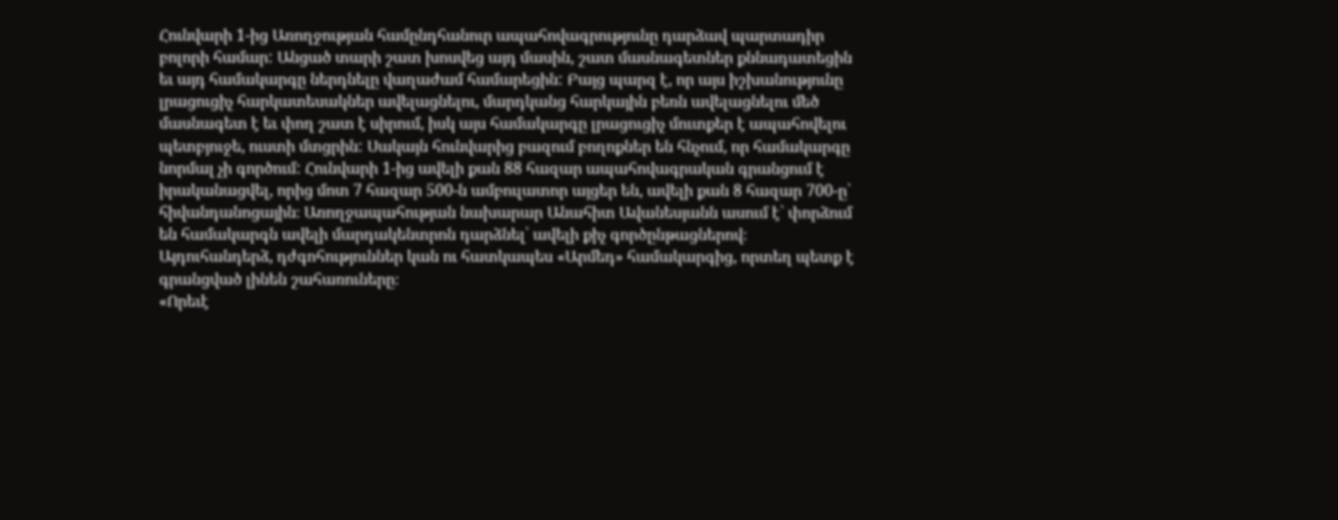Հունվարի 1-ից Առողջության համընդհանուր ապահովագրությունը դարձավ պարտադիր բոլորի համար: Անցած տարի շատ խոսվեց այդ մասին, շատ մասնագետներ քննադատեցին եւ այդ համակարգը ներդնելը վաղաժամ համարեցին: Բայց պարզ է, որ այս իշխանությունը լրացուցիչ հարկատեսակներ ավելացնելու, մարդկանց հարկային բեռն ավելացնելու մեծ մասնագետ է եւ փող շատ է սիրում, իսկ այս համակարգը լրացուցիչ մուտքեր է ապահովելու պետբյուջե, ուստի մտցրին: Սակայն հունվարից բազում բողոքներ են հնչում, որ համակարգը նորմալ չի գործում: Հունվարի 1-ից ավելի քան 88 հազար ապահովագրական գրանցում է իրականացվել, որից մոտ 7 հազար 500-ն ամբուլատոր այցեր են, ավելի քան 8 հազար 700-ը՝ հիվանդանոցային։ Առողջապահության նախարար Անահիտ Ավանեսյանն ասում է՝ փորձում են համակարգն ավելի մարդակենտրոն դարձնել՝ ավելի քիչ գործընթացներով։ Այդուհանդերձ, դժգոհություններ կան ու հատկապես «Արմեդ» համակարգից, որտեղ պետք է գրանցված լինեն շահառուները։
«Որեւէ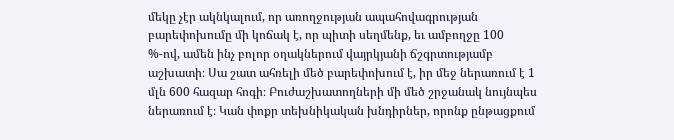մեկը չէր ակնկալում, որ առողջության ապահովագրության բարեփոխումը մի կոճակ է, որ պիտի սեղմենք, եւ ամբողջը 100 %-ով, ամեն ինչ բոլոր օղակներում վայրկյանի ճշգրտությամբ աշխատի։ Սա շատ ահռելի մեծ բարեփոխում է, իր մեջ ներառում է 1 մլն 600 հազար հոգի։ Բուժաշխատողների մի մեծ շրջանակ նույնպես ներառում է։ Կան փոքր տեխնիկական խնդիրներ, որոնք ընթացքում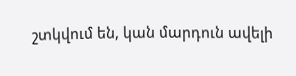շտկվում են, կան մարդուն ավելի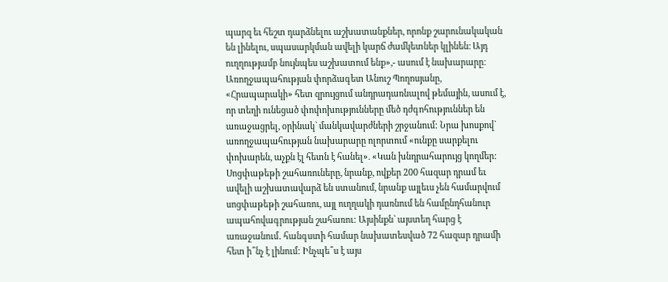պարզ եւ հեշտ դարձնելու աշխատանքներ, որոնք շարունակական են լինելու, սպասարկման ավելի կարճ ժամկետներ կլինեն։ Այդ ուղղությամբ նույնպես աշխատում ենք»,- ասում է նախարարը։
Առողջապահության փորձագետ Անուշ Պողոսյանը, «Հրապարակի» հետ զրույցում անդրադառնալով թեմային, ասում է, որ տեղի ունեցած փոփոխությունները մեծ դժգոհություններ են առաջացրել, օրինակ` մանկավարժների շրջանում: Նրա խոսքով` առողջապահության նախարարը ոլորտում «ունքը սարքելու փոխարեն, աչքն էլ հետն է հանել». «Կան խնդրահարույց կողմեր: Սոցփաթեթի շահառուները, նրանք, ովքեր 200 հազար դրամ եւ ավելի աշխատավարձ են ստանում, նրանք այլեւս չեն համարվում սոցփաթեթի շահառու, այլ ուղղակի դառնում են համընդհանուր ապահովագրության շահառու: Այսինքն` այստեղ հարց է առաջանում․ հանգստի համար նախատեսված 72 հազար դրամի հետ ի՞նչ է լինում: Ինչպե՞ս է այս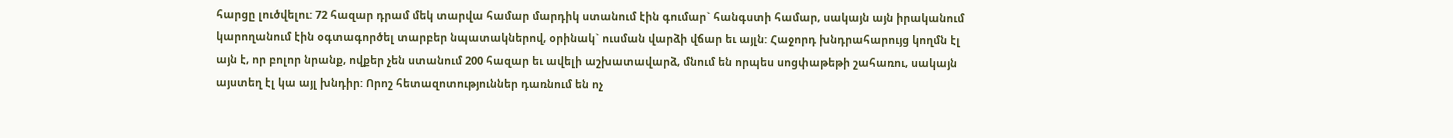հարցը լուծվելու: 72 հազար դրամ մեկ տարվա համար մարդիկ ստանում էին գումար` հանգստի համար, սակայն այն իրականում կարողանում էին օգտագործել տարբեր նպատակներով, օրինակ` ուսման վարձի վճար եւ այլն: Հաջորդ խնդրահարույց կողմն էլ այն է, որ բոլոր նրանք, ովքեր չեն ստանում 200 հազար եւ ավելի աշխատավարձ, մնում են որպես սոցփաթեթի շահառու, սակայն այստեղ էլ կա այլ խնդիր: Որոշ հետազոտություններ դառնում են ոչ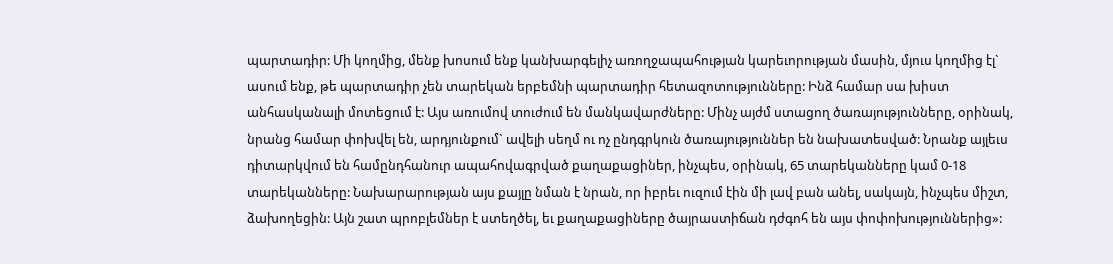պարտադիր: Մի կողմից, մենք խոսում ենք կանխարգելիչ առողջապահության կարեւորության մասին, մյուս կողմից էլ` ասում ենք, թե պարտադիր չեն տարեկան երբեմնի պարտադիր հետազոտությունները: Ինձ համար սա խիստ անհասկանալի մոտեցում է: Այս առումով տուժում են մանկավարժները: Մինչ այժմ ստացող ծառայությունները, օրինակ, նրանց համար փոխվել են, արդյունքում` ավելի սեղմ ու ոչ ընդգրկուն ծառայություններ են նախատեսված: Նրանք այլեւս դիտարկվում են համընդհանուր ապահովագրված քաղաքացիներ, ինչպես, օրինակ, 65 տարեկանները կամ 0-18 տարեկանները: Նախարարության այս քայլը նման է նրան, որ իբրեւ ուզում էին մի լավ բան անել, սակայն, ինչպես միշտ, ձախողեցին: Այն շատ պրոբլեմներ է ստեղծել, եւ քաղաքացիները ծայրաստիճան դժգոհ են այս փոփոխություններից»: